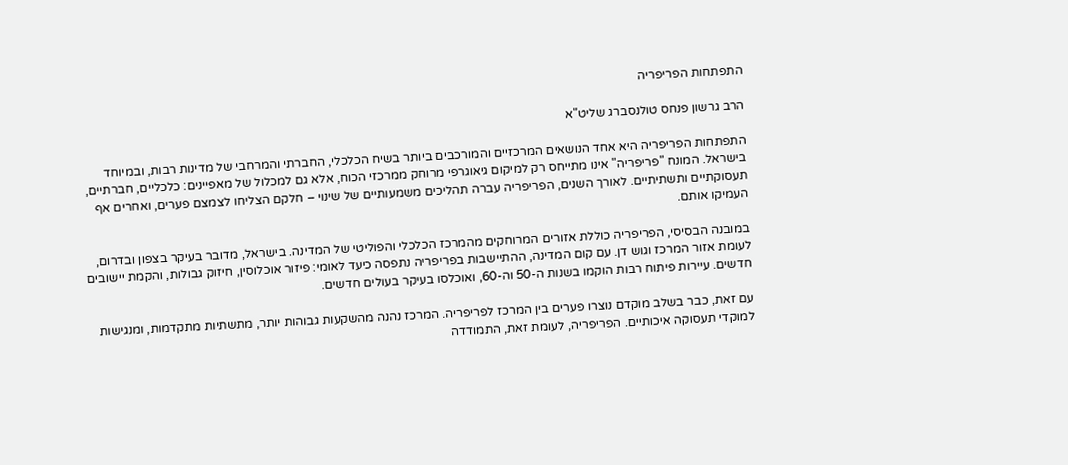התפתחות הפריפריה

הרב גרשון פנחס טולנסברג שליט"א

התפתחות הפריפריה היא אחד הנושאים המרכזיים והמורכבים ביותר בשיח הכלכלי, החברתי והמרחבי של מדינות רבות, ובמיוחד בישראל. המונח "פריפריה" אינו מתייחס רק למיקום גיאוגרפי מרוחק ממרכזי הכוח, אלא גם למכלול של מאפיינים: כלכליים, חברתיים, תעסוקתיים ותשתיתיים. לאורך השנים, הפריפריה עברה תהליכים משמעותיים של שינוי – חלקם הצליחו לצמצם פערים, ואחרים אף העמיקו אותם.

במובנה הבסיסי, הפריפריה כוללת אזורים המרוחקים מהמרכז הכלכלי והפוליטי של המדינה. בישראל, מדובר בעיקר בצפון ובדרום, לעומת אזור המרכז וגוש דן. עם קום המדינה, ההתיישבות בפריפריה נתפסה כיעד לאומי: פיזור אוכלוסין, חיזוק גבולות, והקמת יישובים חדשים. עיירות פיתוח רבות הוקמו בשנות ה-50 וה-60, ואוכלסו בעיקר בעולים חדשים.

עם זאת, כבר בשלב מוקדם נוצרו פערים בין המרכז לפריפריה. המרכז נהנה מהשקעות גבוהות יותר, מתשתיות מתקדמות, ומנגישות למוקדי תעסוקה איכותיים. הפריפריה, לעומת זאת, התמודדה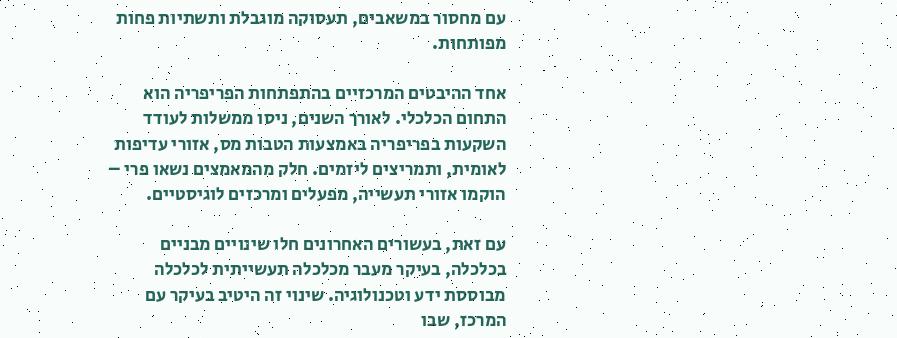עם מחסור במשאבים, תעסוקה מוגבלת ותשתיות פחות מפותחות.

אחד ההיבטים המרכזיים בהתפתחות הפריפריה הוא התחום הכלכלי. לאורך השנים, ניסו ממשלות לעודד השקעות בפריפריה באמצעות הטבות מס, אזורי עדיפות לאומית, ותמריצים ליזמים. חלק מהמאמצים נשאו פרי – הוקמו אזורי תעשייה, מפעלים ומרכזים לוגיסטיים.

עם זאת, בעשורים האחרונים חלו שינויים מבניים בכלכלה, בעיקר מעבר מכלכלה תעשייתית לכלכלה מבוססת ידע וטכנולוגיה. שינוי זה היטיב בעיקר עם המרכז, שבו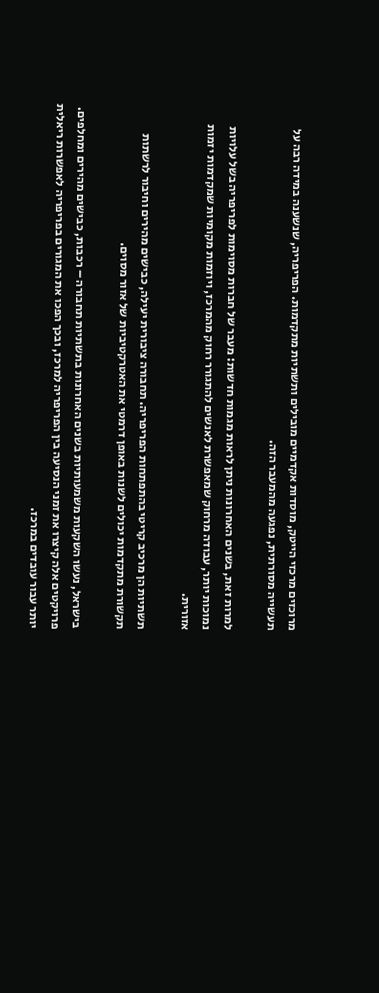מרוכזים מרכזי הייטק, מוסדות אקדמיים מובילים ותשתיות מתקדמות. הפריפריה, שנשענה במידה רבה על תעשייה מסורתית, נפגעה מהמעבר הזה.

למרות זאת, בשנים האחרונות ניתן לראות מגמות חדשות: מעבר של חברות מסוימות לפריפריה בשל עלויות נמוכות יותר, עבודה מרחוק שמאפשרת לאנשים להתגורר רחוק מהמרכז, ויוזמות מקומיות שמקדמות יזמות אזורית.

תשתיות הן מרכיב קריטי בהתפתחות הפריפריה. תחבורה ציבורית יעילה, כבישים מהירים וחיבור לרשתות תקשורת מתקדמות יכולים לשנות באופן דרמטי את האטרקטיביות של אזור מסוים.

בישראל, נעשו השקעות משמעותיות בשנים האחרונות בתשתיות תחבורה – רכבות, כבישים מהירים ומחלפים. פרויקטים אלה קיצרו את זמני הנסיעה בין הפריפריה למרכז, ובכך הפכו את המגורים בפריפריה לאפשרות ריאלית יותר עבור עובדים במרכז.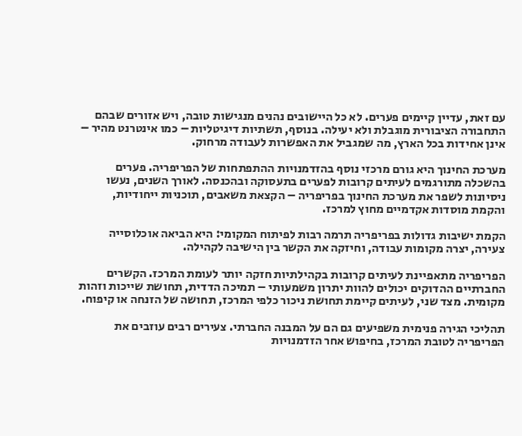עם זאת, עדיין קיימים פערים. לא כל היישובים נהנים מנגישות טובה, ויש אזורים שבהם התחבורה הציבורית מוגבלת ולא יעילה. בנוסף, תשתיות דיגיטליות – כמו אינטרנט מהיר – אינן אחידות בכל הארץ, מה שמגביל את האפשרות לעבודה מרחוק.

מערכת החינוך היא גורם מרכזי נוסף בהזדמנויות ההתפתחות של הפריפריה. פערים בהשכלה מתורגמים לעיתים קרובות לפערים בתעסוקה ובהכנסה. לאורך השנים, נעשו ניסיונות לשפר את מערכת החינוך בפריפריה – הקצאת משאבים, תוכניות ייחודיות, והקמת מוסדות אקדמיים מחוץ למרכז.

הקמת ישיבות גדולות בפריפריה תרמה רבות לפיתוח המקומי: היא הביאה אוכלוסייה צעירה, יצרה מקומות עבודה, וחיזקה את הקשר בין הישיבה לקהילה.

הפריפריה מתאפיינת לעיתים קרובות בקהילתיות חזקה יותר לעומת המרכז. הקשרים החברתיים ההדוקים יכולים להוות יתרון משמעותי – תמיכה הדדית, תחושת שייכות וזהות מקומית. מצד שני, לעיתים קיימת תחושת ניכור כלפי המרכז, תחושה של הזנחה או קיפוח.

תהליכי הגירה פנימית משפיעים גם הם על המבנה החברתי. צעירים רבים עוזבים את הפריפריה לטובת המרכז, בחיפוש אחר הזדמנויות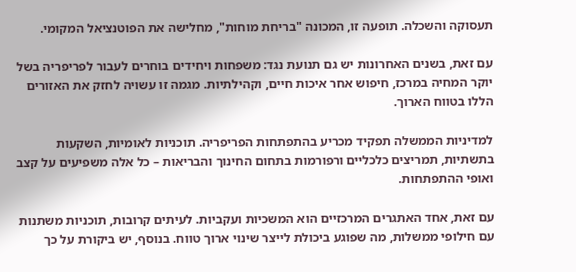תעסוקה והשכלה. תופעה זו, המכונה "בריחת מוחות", מחלישה את הפוטנציאל המקומי.

עם זאת, בשנים האחרונות יש גם תנועת נגד: משפחות ויחידים בוחרים לעבור לפריפריה בשל יוקר המחיה במרכז, חיפוש אחר איכות חיים, וקהילתיות. מגמה זו עשויה לחזק את האזורים הללו בטווח הארוך.

למדיניות הממשלה תפקיד מכריע בהתפתחות הפריפריה. תוכניות לאומיות, השקעות בתשתיות, תמריצים כלכליים ורפורמות בתחום החינוך והבריאות – כל אלה משפיעים על קצב ואופי ההתפתחות.

עם זאת, אחד האתגרים המרכזיים הוא המשכיות ועקביות. לעיתים קרובות, תוכניות משתנות עם חילופי ממשלות, מה שפוגע ביכולת לייצר שינוי ארוך טווח. בנוסף, יש ביקורת על כך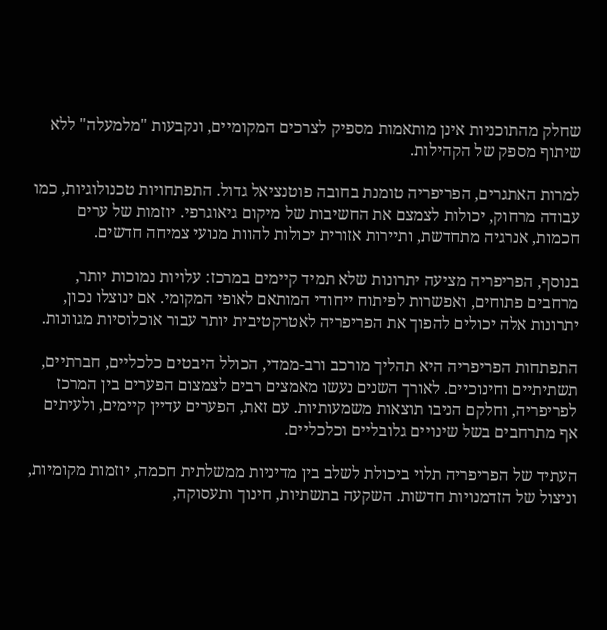שחלק מהתוכניות אינן מותאמות מספיק לצרכים המקומיים, ונקבעות "מלמעלה" ללא שיתוף מספק של הקהילות.

למרות האתגרים, הפריפריה טומנת בחובה פוטנציאל גדול. התפתחויות טכנולוגיות, כמו עבודה מרחוק, יכולות לצמצם את החשיבות של מיקום גיאוגרפי. יוזמות של ערים חכמות, אנרגיה מתחדשת, ותיירות אזורית יכולות להוות מנועי צמיחה חדשים.

בנוסף, הפריפריה מציעה יתרונות שלא תמיד קיימים במרכז: עלויות נמוכות יותר, מרחבים פתוחים, ואפשרות לפיתוח ייחודי המותאם לאופי המקומי. אם ינוצלו נכון, יתרונות אלה יכולים להפוך את הפריפריה לאטרקטיבית יותר עבור אוכלוסיות מגוונות.

התפתחות הפריפריה היא תהליך מורכב ורב-ממדי, הכולל היבטים כלכליים, חברתיים, תשתיתיים וחינוכיים. לאורך השנים נעשו מאמצים רבים לצמצום הפערים בין המרכז לפריפריה, וחלקם הניבו תוצאות משמעותיות. עם זאת, הפערים עדיין קיימים, ולעיתים אף מתרחבים בשל שינויים גלובליים וכלכליים.

העתיד של הפריפריה תלוי ביכולת לשלב בין מדיניות ממשלתית חכמה, יוזמות מקומיות, וניצול של הזדמנויות חדשות. השקעה בתשתיות, חינוך ותעסוקה,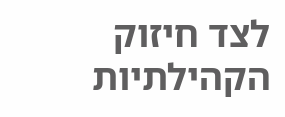לצד חיזוק הקהילתיות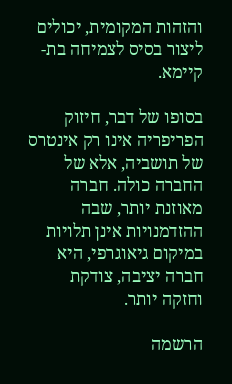והזהות המקומית, יכולים ליצור בסיס לצמיחה בת-קיימא.

בסופו של דבר, חיזוק הפריפריה אינו רק אינטרס של תושביה, אלא של החברה כולה. חברה מאוזנת יותר, שבה ההזדמנויות אינן תלויות במיקום גיאוגרפי, היא חברה יציבה, צודקת וחזקה יותר.

הרשמה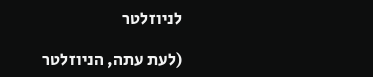לניוזלטר

(לעת עתה, הניוזלטר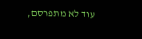עוד לא מתפרסם,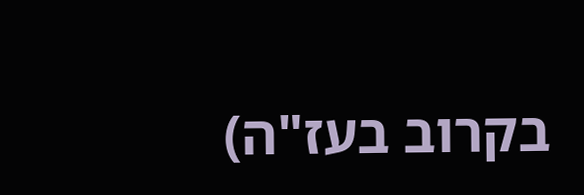בקרוב בעז"ה)